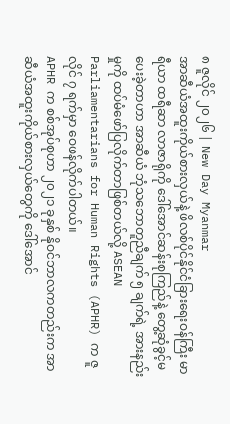၈ ဇူလိုင် ၂၀၂၆ | New Day Myanmar
အာဆီယံအထူးကိုယ်စားလှယ်နဲ့ ဖိလစ်ပိုင်နိုင်ငံခြားရေးဝန်ကြီး မာရီယာ ထရီဆာ လာဇာရိုကို ဒေါ်အောင်ဆန်းစုကြည်နဲ့ တွေ့ဆုံခွင့်မပေးခဲ့တာဟာ အာဆီယံ ဘုံသဘောတူညီချက် ၅ ချက်ရဲ့ အားနည်းမှုကို ထပ်မံဖော်ပြလိုက်တာဖြစ်တယ်လို့ ASEAN Parliamentarians for Human Rights (APHR) က ဇူလိုင် ၇ ရက်မှာ ဝေဖန်လိုက်ပါတယ်။
APHR က စစ်အုပ်စုဟာ ၂၀၂၁ ခုနှစ် နိုဝင်ဘာလကတည်းက အာဆီယံအထူးကိုယ်စားလှယ်တွေကို ဒေါ်အောင်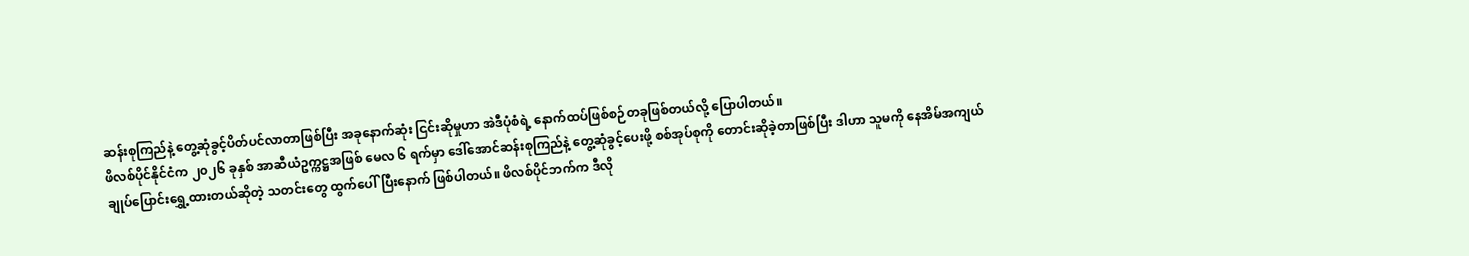ဆန်းစုကြည်နဲ့ တွေ့ဆုံခွင့်ပိတ်ပင်လာတာဖြစ်ပြီး အခုနောက်ဆုံး ငြင်းဆိုမှုဟာ အဲဒီပုံစံရဲ့ နောက်ထပ်ဖြစ်စဉ်တခုဖြစ်တယ်လို့ ပြောပါတယ်။
ဖိလစ်ပိုင်နိုင်ငံက ၂၀၂၆ ခုနှစ် အာဆီယံဥက္ကဋ္ဌအဖြစ် မေလ ၆ ရက်မှာ ဒေါ်အောင်ဆန်းစုကြည်နဲ့ တွေ့ဆုံခွင့်ပေးဖို့ စစ်အုပ်စုကို တောင်းဆိုခဲ့တာဖြစ်ပြီး ဒါဟာ သူမကို နေအိမ်အကျယ်ချုပ်ပြောင်းရွှေ့ထားတယ်ဆိုတဲ့ သတင်းတွေ ထွက်ပေါ်ပြီးနောက် ဖြစ်ပါတယ်။ ဖိလစ်ပိုင်ဘက်က ဒီလို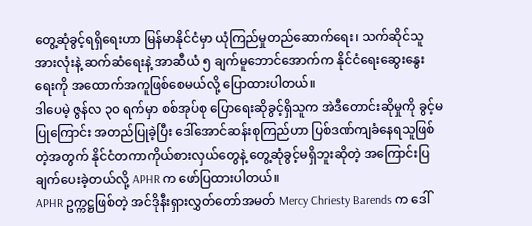တွေ့ဆုံခွင့်ရရှိရေးဟာ မြန်မာနိုင်ငံမှာ ယုံကြည်မှုတည်ဆောက်ရေး၊ သက်ဆိုင်သူအားလုံးနဲ့ ဆက်ဆံရေးနဲ့ အာဆီယံ ၅ ချက်မူဘောင်အောက်က နိုင်ငံရေးဆွေးနွေးရေးကို အထောက်အကူဖြစ်စေမယ်လို့ ပြောထားပါတယ်။
ဒါပေမဲ့ ဇွန်လ ၃၀ ရက်မှာ စစ်အုပ်စု ပြောရေးဆိုခွင့်ရှိသူက အဲဒီတောင်းဆိုမှုကို ခွင့်မပြုကြောင်း အတည်ပြုခဲ့ပြီး ဒေါ်အောင်ဆန်းစုကြည်ဟာ ပြစ်ဒဏ်ကျခံနေရသူဖြစ်တဲ့အတွက် နိုင်ငံတကာကိုယ်စားလှယ်တွေနဲ့ တွေ့ဆုံခွင့်မရှိဘူးဆိုတဲ့ အကြောင်းပြချက်ပေးခဲ့တယ်လို့ APHR က ဖော်ပြထားပါတယ်။
APHR ဥက္ကဋ္ဌဖြစ်တဲ့ အင်ဒိုနီးရှားလွှတ်တော်အမတ် Mercy Chriesty Barends က ဒေါ်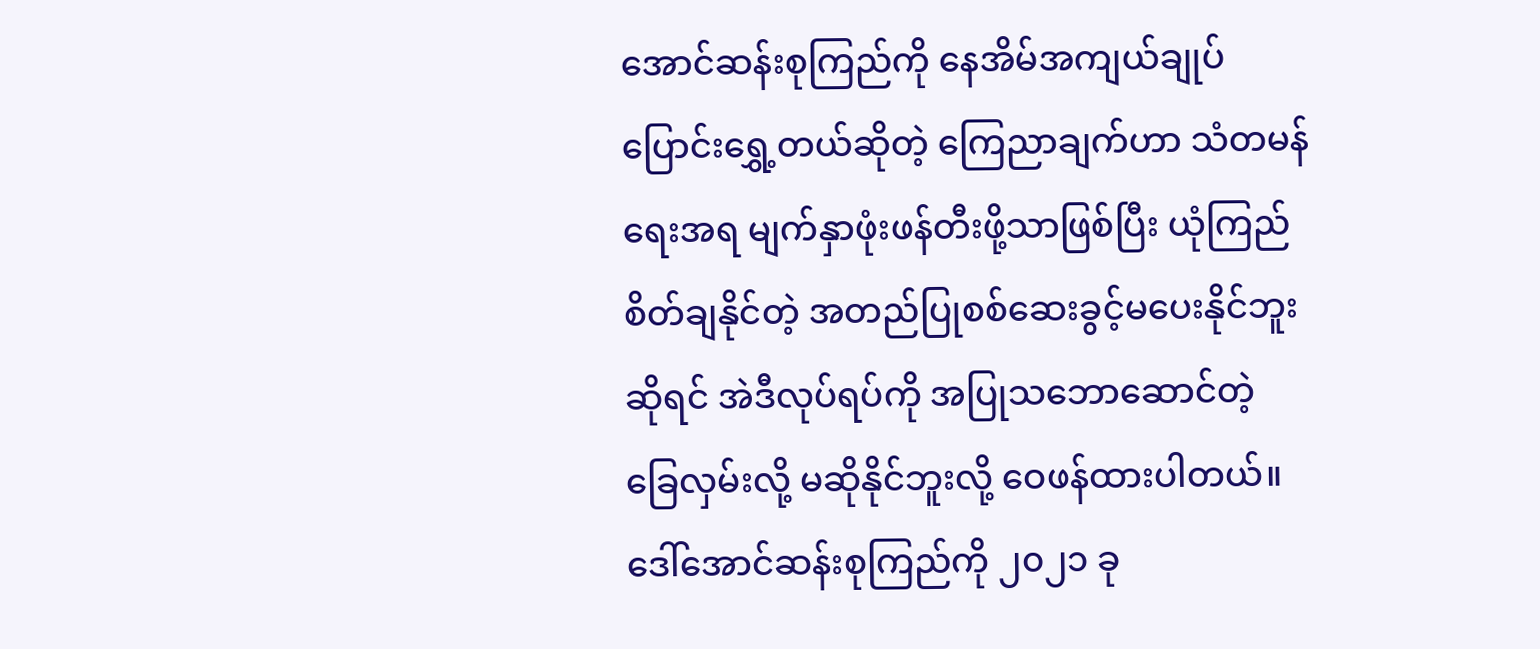အောင်ဆန်းစုကြည်ကို နေအိမ်အကျယ်ချုပ် ပြောင်းရွှေ့တယ်ဆိုတဲ့ ကြေညာချက်ဟာ သံတမန်ရေးအရ မျက်နှာဖုံးဖန်တီးဖို့သာဖြစ်ပြီး ယုံကြည်စိတ်ချနိုင်တဲ့ အတည်ပြုစစ်ဆေးခွင့်မပေးနိုင်ဘူးဆိုရင် အဲဒီလုပ်ရပ်ကို အပြုသဘောဆောင်တဲ့ ခြေလှမ်းလို့ မဆိုနိုင်ဘူးလို့ ဝေဖန်ထားပါတယ်။
ဒေါ်အောင်ဆန်းစုကြည်ကို ၂၀၂၁ ခု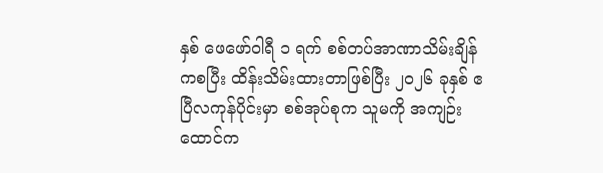နှစ် ဖေဖော်ဝါရီ ၁ ရက် စစ်တပ်အာဏာသိမ်းချိန်ကစပြီး ထိန်းသိမ်းထားတာဖြစ်ပြီး ၂၀၂၆ ခုနှစ် ဧပြီလကုန်ပိုင်းမှာ စစ်အုပ်စုက သူမကို အကျဉ်းထောင်က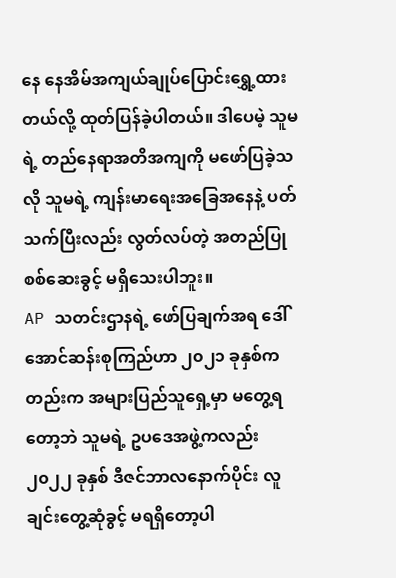နေ နေအိမ်အကျယ်ချုပ်ပြောင်းရွှေ့ထားတယ်လို့ ထုတ်ပြန်ခဲ့ပါတယ်။ ဒါပေမဲ့ သူမရဲ့ တည်နေရာအတိအကျကို မဖော်ပြခဲ့သလို သူမရဲ့ ကျန်းမာရေးအခြေအနေနဲ့ ပတ်သက်ပြီးလည်း လွတ်လပ်တဲ့ အတည်ပြုစစ်ဆေးခွင့် မရှိသေးပါဘူး။
AP သတင်းဌာနရဲ့ ဖော်ပြချက်အရ ဒေါ်အောင်ဆန်းစုကြည်ဟာ ၂၀၂၁ ခုနှစ်ကတည်းက အများပြည်သူရှေ့မှာ မတွေ့ရတော့ဘဲ သူမရဲ့ ဥပဒေအဖွဲ့ကလည်း ၂၀၂၂ ခုနှစ် ဒီဇင်ဘာလနောက်ပိုင်း လူချင်းတွေ့ဆုံခွင့် မရရှိတော့ပါ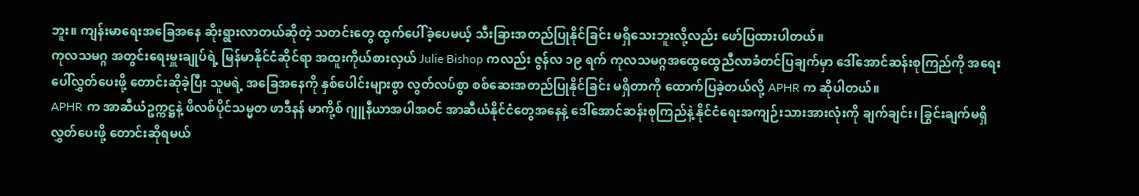ဘူး။ ကျန်းမာရေးအခြေအနေ ဆိုးရွားလာတယ်ဆိုတဲ့ သတင်းတွေ ထွက်ပေါ်ခဲ့ပေမယ့် သီးခြားအတည်ပြုနိုင်ခြင်း မရှိသေးဘူးလို့လည်း ဖော်ပြထားပါတယ်။
ကုလသမဂ္ဂ အတွင်းရေးမှူးချုပ်ရဲ့ မြန်မာနိုင်ငံဆိုင်ရာ အထူးကိုယ်စားလှယ် Julie Bishop ကလည်း ဇွန်လ ၁၉ ရက် ကုလသမဂ္ဂအထွေထွေညီလာခံတင်ပြချက်မှာ ဒေါ်အောင်ဆန်းစုကြည်ကို အရေးပေါ်လွှတ်ပေးဖို့ တောင်းဆိုခဲ့ပြီး သူမရဲ့ အခြေအနေကို နှစ်ပေါင်းများစွာ လွတ်လပ်စွာ စစ်ဆေးအတည်ပြုနိုင်ခြင်း မရှိတာကို ထောက်ပြခဲ့တယ်လို့ APHR က ဆိုပါတယ်။
APHR က အာဆီယံဥက္ကဋ္ဌနဲ့ ဖိလစ်ပိုင်သမ္မတ ဖာဒီနန် မာကို့စ် ဂျူနီယာအပါအဝင် အာဆီယံနိုင်ငံတွေအနေနဲ့ ဒေါ်အောင်ဆန်းစုကြည်နဲ့ နိုင်ငံရေးအကျဉ်းသားအားလုံးကို ချက်ချင်း၊ ခြွင်းချက်မရှိ လွှတ်ပေးဖို့ တောင်းဆိုရမယ်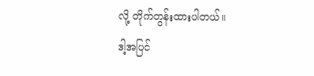လို့ တိုက်တွန်းထားပါတယ်။
ဒါ့အပြင်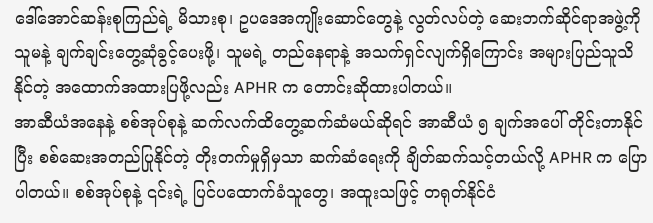ဒေါ်အောင်ဆန်းစုကြည်ရဲ့ မိသားစု၊ ဥပဒေအကျိုးဆောင်တွေနဲ့ လွတ်လပ်တဲ့ ဆေးဘက်ဆိုင်ရာအဖွဲ့ကို သူမနဲ့ ချက်ချင်းတွေ့ဆုံခွင့်ပေးဖို့၊ သူမရဲ့ တည်နေရာနဲ့ အသက်ရှင်လျက်ရှိကြောင်း အများပြည်သူသိနိုင်တဲ့ အထောက်အထားပြဖို့လည်း APHR က တောင်းဆိုထားပါတယ်။
အာဆီယံအနေနဲ့ စစ်အုပ်စုနဲ့ ဆက်လက်ထိတွေ့ဆက်ဆံမယ်ဆိုရင် အာဆီယံ ၅ ချက်အပေါ် တိုင်းတာနိုင်ပြီး စစ်ဆေးအတည်ပြုနိုင်တဲ့ တိုးတက်မှုရှိမှသာ ဆက်ဆံရေးကို ချိတ်ဆက်သင့်တယ်လို့ APHR က ပြောပါတယ်။ စစ်အုပ်စုနဲ့ ၎င်းရဲ့ ပြင်ပထောက်ခံသူတွေ၊ အထူးသဖြင့် တရုတ်နိုင်ငံ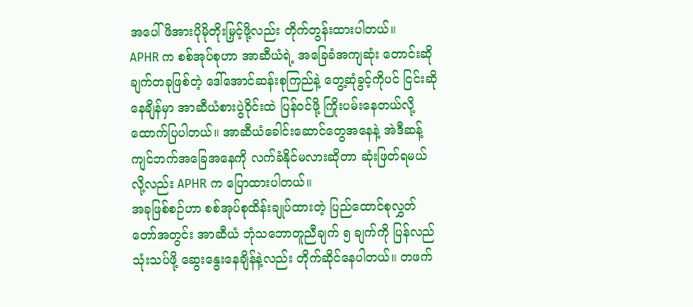အပေါ် ဖိအားပိုမိုတိုးမြှင့်ဖို့လည်း တိုက်တွန်းထားပါတယ်။
APHR က စစ်အုပ်စုဟာ အာဆီယံရဲ့ အခြေခံအကျဆုံး တောင်းဆိုချက်တခုဖြစ်တဲ့ ဒေါ်အောင်ဆန်းစုကြည်နဲ့ တွေ့ဆုံခွင့်ကိုပင် ငြင်းဆိုနေချိန်မှာ အာဆီယံစားပွဲဝိုင်းထဲ ပြန်ဝင်ဖို့ ကြိုးပမ်းနေတယ်လို့ ထောက်ပြပါတယ်။ အာဆီယံခေါင်းဆောင်တွေအနေနဲ့ အဲဒီဆန့်ကျင်ဘက်အခြေအနေကို လက်ခံနိုင်မလားဆိုတာ ဆုံးဖြတ်ရမယ်လို့လည်း APHR က ပြောထားပါတယ်။
အခုဖြစ်စဉ်ဟာ စစ်အုပ်စုထိန်းချုပ်ထားတဲ့ ပြည်ထောင်စုလွှတ်တော်အတွင်း အာဆီယံ ဘုံသဘောတူညီချက် ၅ ချက်ကို ပြန်လည်သုံးသပ်ဖို့ ဆွေးနွေးနေချိန်နဲ့လည်း တိုက်ဆိုင်နေပါတယ်။ တဖက်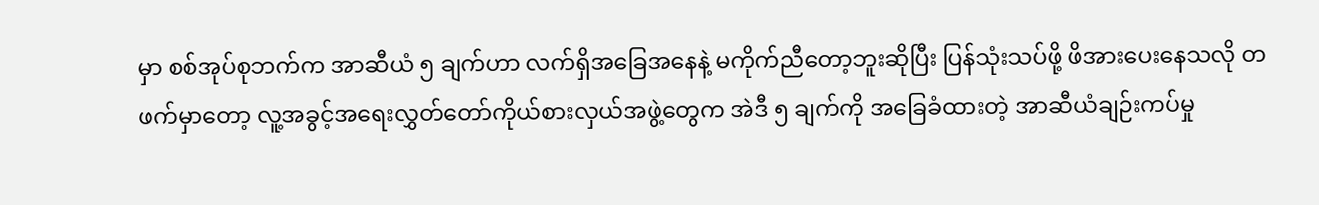မှာ စစ်အုပ်စုဘက်က အာဆီယံ ၅ ချက်ဟာ လက်ရှိအခြေအနေနဲ့ မကိုက်ညီတော့ဘူးဆိုပြီး ပြန်သုံးသပ်ဖို့ ဖိအားပေးနေသလို တဖက်မှာတော့ လူ့အခွင့်အရေးလွှတ်တော်ကိုယ်စားလှယ်အဖွဲ့တွေက အဲဒီ ၅ ချက်ကို အခြေခံထားတဲ့ အာဆီယံချဉ်းကပ်မှု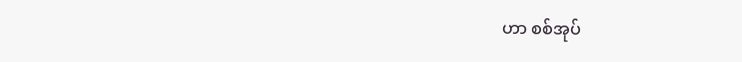ဟာ စစ်အုပ်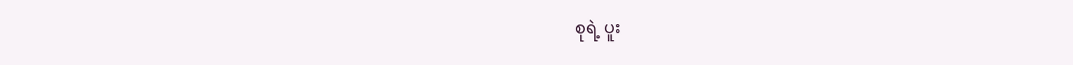စုရဲ့ ပူး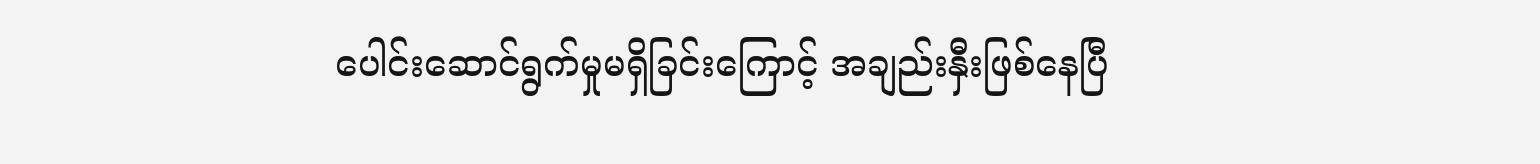ပေါင်းဆောင်ရွက်မှုမရှိခြင်းကြောင့် အချည်းနှီးဖြစ်နေပြီ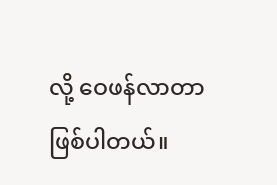လို့ ဝေဖန်လာတာ ဖြစ်ပါတယ်။